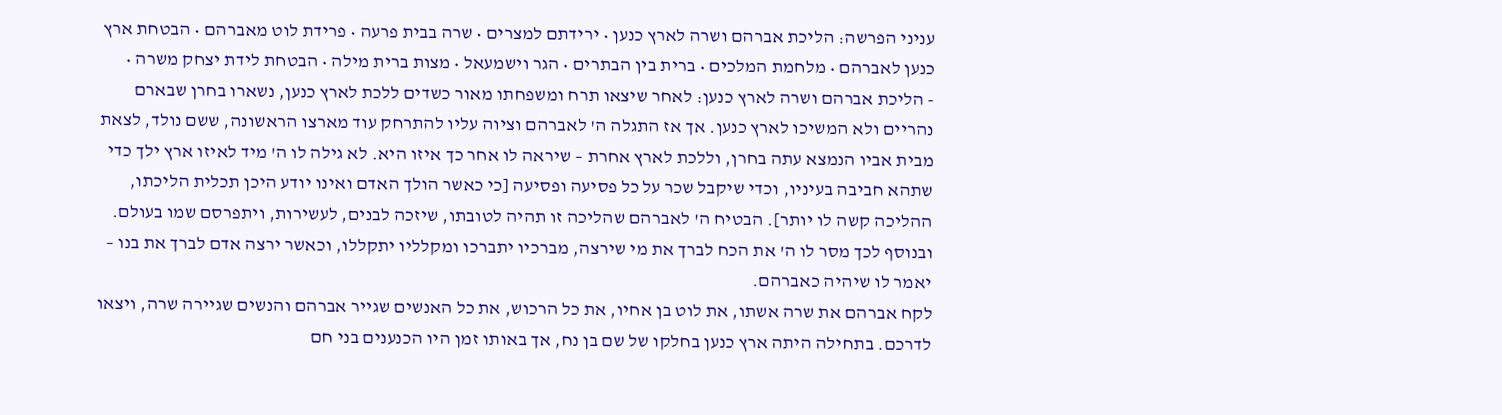עניני הפרשה: הליכת אברהם ושרה לארץ כנען • ירידתם למצרים • שרה בבית פרעה • פרידת לוט מאברהם • הבטחת ארץ כנען לאברהם • מלחמת המלכים • ברית בין הבתרים • הגר וישמעאל • מצות ברית מילה • הבטחת לידת יצחק משרה •
- הליכת אברהם ושרה לארץ כנען: לאחר שיצאו תרח ומשפחתו מאור כשדים ללכת לארץ כנען, נשארו בחרן שבארם נהריים ולא המשיכו לארץ כנען. אך אז התגלה ה' לאברהם וציוה עליו להתרחק עוד מארצו הראשונה, ששם נולד, לצאת מבית אביו הנמצא עתה בחרן, וללכת לארץ אחרת – שיראה לו אחר כך איזו היא. לא גילה לו ה' מיד לאיזו ארץ ילך כדי שתהא חביבה בעיניו, וכדי שיקבל שכר על כל פסיעה ופסיעה [כי כאשר הולך האדם ואינו יודע היכן תכלית הליכתו, ההליכה קשה לו יותר]. הבטיח ה' לאברהם שהליכה זו תהיה לטובתו, שיזכה לבנים, לעשירות, ויתפרסם שמו בעולם. ובנוסף לכך מסר לו ה' את הכח לברך את מי שירצה, מברכיו יתברכו ומקלליו יתקללו, וכאשר ירצה אדם לברך את בנו – יאמר לו שיהיה כאברהם.
לקח אברהם את שרה אשתו, את לוט בן אחיו, את כל הרכוש, את כל האנשים שגייר אברהם והנשים שגיירה שרה, ויצאו לדרכם. בתחילה היתה ארץ כנען בחלקו של שם בן נח, אך באותו זמן היו הכנענים בני חם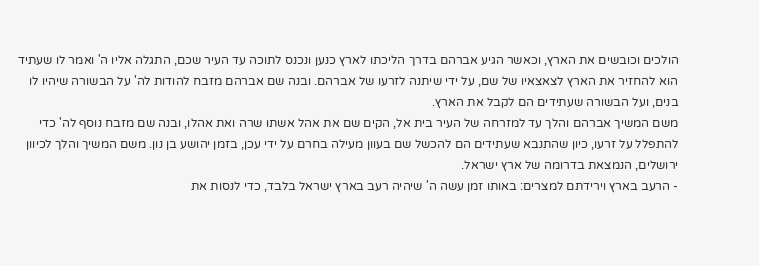הולכים וכובשים את הארץ, וכאשר הגיע אברהם בדרך הליכתו לארץ כנען ונכנס לתוכה עד העיר שכם, התגלה אליו ה' ואמר לו שעתיד הוא להחזיר את הארץ לצאצאיו של שם, על ידי שיתנה לזרעו של אברהם. ובנה שם אברהם מזבח להודות לה' על הבשורה שיהיו לו בנים, ועל הבשורה שעתידים הם לקבל את הארץ.
משם המשיך אברהם והלך עד למזרחה של העיר בית אל, הקים שם את אהל אשתו שרה ואת אהלו, ובנה שם מזבח נוסף לה' כדי להתפלל על זרעו, כיון שהתנבא שעתידים הם להכשל שם בעוון מעילה בחרם על ידי עכן, בזמן יהושע בן נון. משם המשיך והלך לכיוון ירושלים, הנמצאת בדרומה של ארץ ישראל.
- הרעב בארץ וירידתם למצרים: באותו זמן עשה ה' שיהיה רעב בארץ ישראל בלבד, כדי לנסות את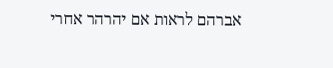אברהם לראות אם יהרהר אחרי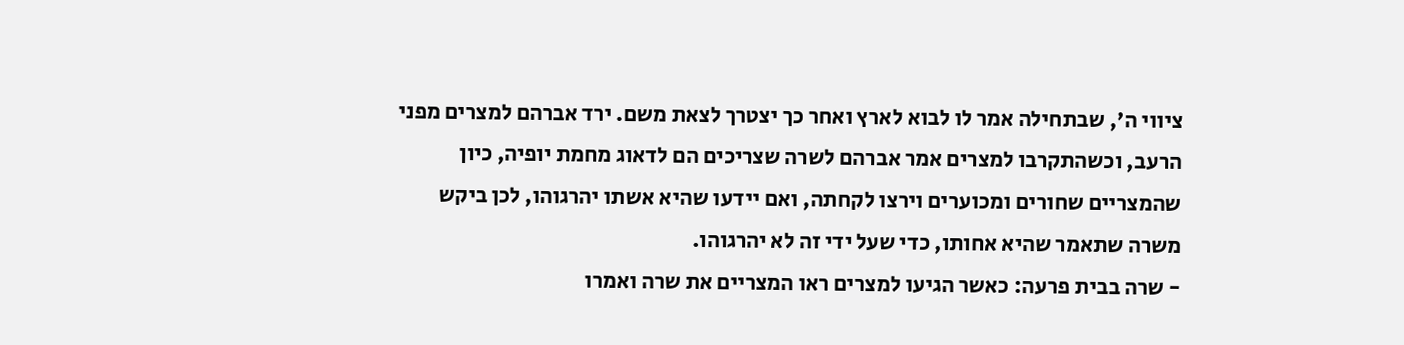ציווי ה', שבתחילה אמר לו לבוא לארץ ואחר כך יצטרך לצאת משם. ירד אברהם למצרים מפני הרעב, וכשהתקרבו למצרים אמר אברהם לשרה שצריכים הם לדאוג מחמת יופיה, כיון שהמצריים שחורים ומכוערים וירצו לקחתה, ואם יידעו שהיא אשתו יהרגוהו, לכן ביקש משרה שתאמר שהיא אחותו, כדי שעל ידי זה לא יהרגוהו.
- שרה בבית פרעה: כאשר הגיעו למצרים ראו המצריים את שרה ואמרו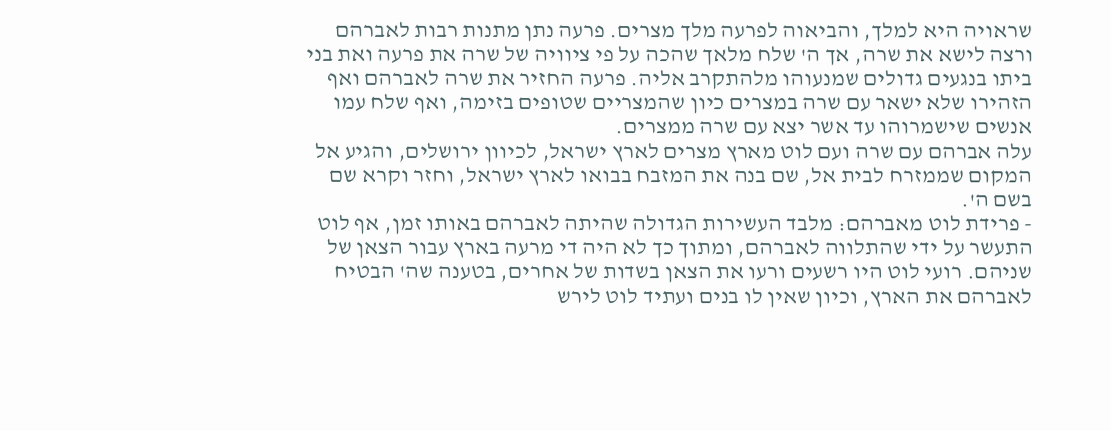שראויה היא למלך, והביאוה לפרעה מלך מצרים. פרעה נתן מתנות רבות לאברהם ורצה לישא את שרה, אך ה' שלח מלאך שהכה על פי ציוויה של שרה את פרעה ואת בני ביתו בנגעים גדולים שמנעוהו מלהתקרב אליה. פרעה החזיר את שרה לאברהם ואף הזהירו שלא ישאר עם שרה במצרים כיון שהמצריים שטופים בזימה, ואף שלח עמו אנשים שישמרוהו עד אשר יצא עם שרה ממצרים.
עלה אברהם עם שרה ועם לוט מארץ מצרים לארץ ישראל, לכיוון ירושלים, והגיע אל המקום שממזרח לבית אל, שם בנה את המזבח בבואו לארץ ישראל, וחזר וקרא שם בשם ה'.
- פרידת לוט מאברהם: מלבד העשירות הגדולה שהיתה לאברהם באותו זמן, אף לוט התעשר על ידי שהתלווה לאברהם, ומתוך כך לא היה די מרעה בארץ עבור הצאן של שניהם. רועי לוט היו רשעים ורעו את הצאן בשדות של אחרים, בטענה שה' הבטיח לאברהם את הארץ, וכיון שאין לו בנים ועתיד לוט לירש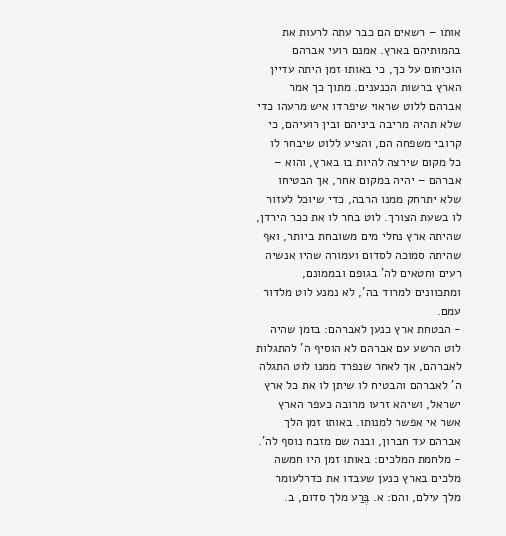אותו – רשאים הם כבר עתה לרעות את בהמותיהם בארץ. אמנם רועי אברהם הוכיחום על כך, כי באותו זמן היתה עדיין הארץ ברשות הכנענים. מתוך כך אמר אברהם ללוט שראוי שיפרדו איש מרעהו כדי שלא תהיה מריבה ביניהם ובין רועיהם, כי קרובי משפחה הם, והציע ללוט שיבחר לו כל מקום שירצה להיות בו בארץ, והוא – אברהם – יהיה במקום אחר, אך הבטיחו שלא יתרחק ממנו הרבה, כדי שיוכל לעזור לו בשעת הצורך. לוט בחר לו את ככר הירדן, שהיתה ארץ נחלי מים משובחת ביותר, ואף שהיתה סמוכה לסדום ועמורה שהיו אנשיה רעים וחטאים לה' בגופם ובממונם, ומתכוונים למרוד בה', לא נמנע לוט מלדור עמם.
- הבטחת ארץ כנען לאברהם: בזמן שהיה לוט הרשע עם אברהם לא הוסיף ה' להתגלות לאברהם, אך לאחר שנפרד ממנו לוט התגלה ה' לאברהם והבטיח לו שיתן לו את כל ארץ ישראל, ושיהא זרעו מרובה כעפר הארץ אשר אי אפשר למנותו. באותו זמן הלך אברהם עד חברון, ובנה שם מזבח נוסף לה'.
- מלחמת המלכים: באותו זמן היו חמשה מלכים בארץ כנען שעבדו את כדרלעומר מלך עילם, והם: א. בֶּרַע מלך סדום, ב.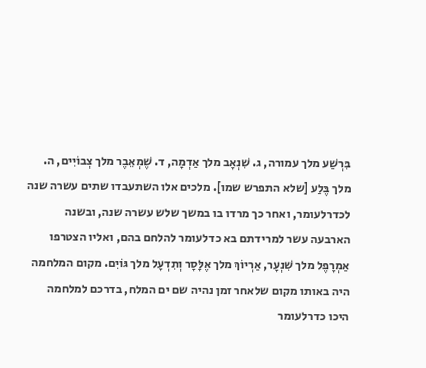בִּרְשַׁע מלך עמורה, ג. שִׁנְאָב מלך אַדְמָה, ד. שֶׁמְאֵבֶר מלך צְבוֹיִים, ה. מלך בֶּלַע [שלא התפרש שמו]. מלכים אלו השתעבדו שתים עשרה שנה לכדרלעומר, ואחר כך מרדו בו במשך שלש עשרה שנה, ובשנה הארבעה עשר למרידתם בא כדלעומר להלחם בהם, ואליו הצטרפו אַמְרָפֶל מלך שִׁנְעָר, אַרְיוֹךְ מלך אֶלָּסָר וְתִדְעָל מלך גּוֹיִם. מקום המלחמה היה באותו מקום שלאחר זמן נהיה שם ים המלח, בדרכם למלחמה היכו כדרלעומר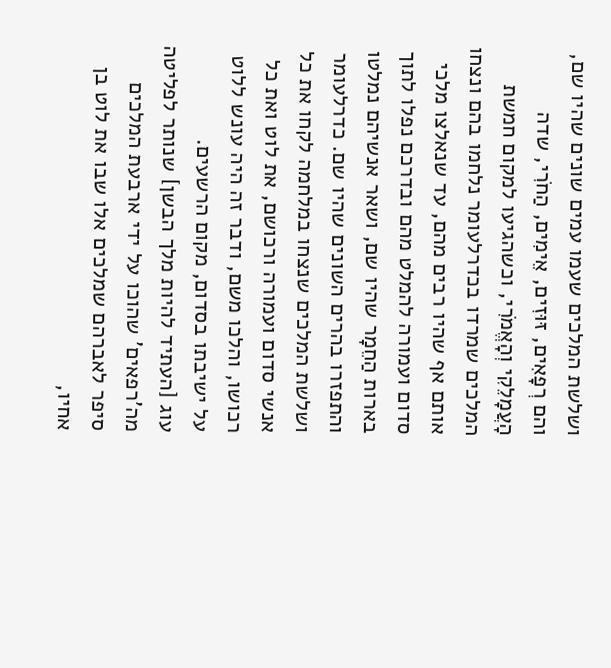ושלשת המלכים שעמו עמים שונים שהיו שם, והם רְפָאִים, זּוּזִים, אֵימִים, הַחֹרִי, שדה הָעֲמָלֵקִי וְהָאֱמֹרִי, וכשהגיעו למקום חמשת המלכים שמרדו בכדרלעומר נלחמו בהם ונצחו אותם אף שהיו רבים מהם, עד שנאלצו מלכי סדום ועמורה להמלט מהם ובדרכם נפלו לתוך בארות הַחֵמָר שהיו שם, ושאר אנשיהם נמלטו והתפזרו בהרים השונים שהיו שם. כדרלעומר ושלשת המלכים שנצחו במלחמה לקחו את כל אנשי סדום ועמורה ורכושם, את לוט ואת כל רכושו, והלכו משם, ודבר זה היה עונש ללוט על ישיבתו בסדום, מקום הרשעים.
עוג [העתיד להיות מלך הבשן] שנותר לפליטה מה'רפאים' שהוכו על ידי ארבעת המלכים סיפר לאברהם שמלכים אלו שבו את לוט בן אחיו,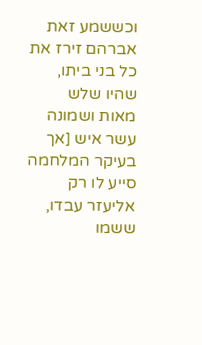וכששמע זאת אברהם זירז את כל בני ביתו, שהיו שלש מאות ושמונה עשר איש [אך בעיקר המלחמה סייע לו רק אליעזר עבדו, ששמו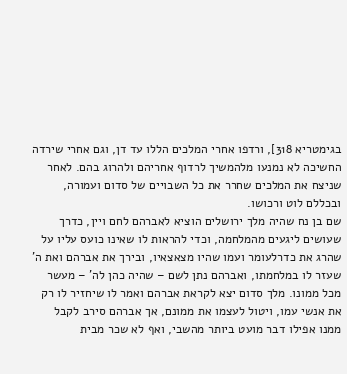בגימטריא 318], ורדפו אחרי המלכים הללו עד דן, וגם אחרי שירדה החשיכה לא נמנעו מלהמשיך לרדוף אחריהם ולהרוג בהם. לאחר שניצח את המלכים שחרר את כל השבויים של סדום ועמורה, ובכללם לוט ורכושו.
שם בן נח שהיה מלך ירושלים הוציא לאברהם לחם ויין, כדרך שעושים ליגעים מהמלחמה, וכדי להראות לו שאינו כועס עליו על שהרג את כדרלעומר ועמו שהיו מצאצאיו, ובירך את אברהם ואת ה' שעזר לו במלחמתו, ואברהם נתן לשם – שהיה כהן לה' – מעשר מכל ממונו. מלך סדום יצא לקראת אברהם ואמר לו שיחזיר לו רק את אנשי עמו, ויטול לעצמו את ממונם, אך אברהם סירב לקבל ממנו אפילו דבר מועט ביותר מהשבי, ואף לא שכר מבית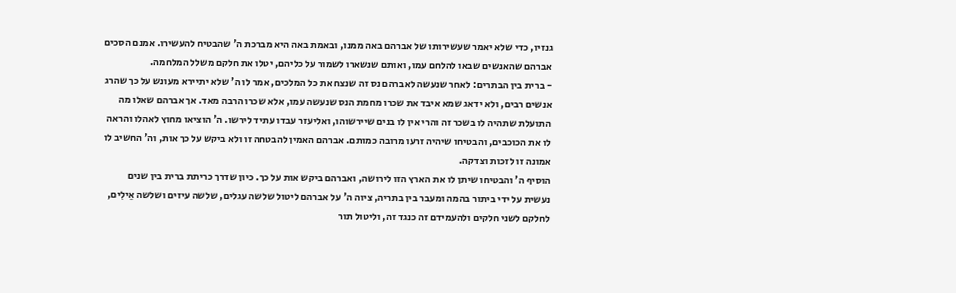גנזיו, כדי שלא יאמר שעשירותו של אברהם באה ממנו, ובאמת באה היא מברכת ה' שהבטיח להעשירו. אמנם הסכים אברהם שהאנשים שבאו להלחם עמו, ואותם שנשארו לשמור על כליהם, יטלו את חלקם משלל המלחמה.
- ברית בין הבתרים: לאחר שנעשה לאברהם נס זה שנצח את כל המלכים, אמר לו ה' שלא יתיירא מעונש על כך שהרג אנשים רבים, ולא ידאג שמא איבד את שכרו מחמת הנס שנעשה עמו, אלא שכרו הרבה מאד. אך אברהם שאלו מה התועלת שתהיה לו בשכר זה והרי אין לו בנים שיירשוהו, ואליעזר עבדו עתיד לירשו. ה' הוציאו מחוץ לאהלו והראה לו את הכוכבים, והבטיחו שיהיה זרעו מרובה כמותם. אברהם האמין להבטחה זו ולא ביקש על כך אות, וה' החשיב לו אמונה זו לזכות וצדקה.
הוסיף ה' והבטיחו שיתן לו את הארץ הזו לירושה, ואברהם ביקש אות על כך. כיון שדרך כריתת ברית בין שנים נעשית על ידי ביתור בהמה ומעבר בין בתריה, ציוה ה' על אברהם ליטול שלשה עגלים, שלשה עיזים ושלשה אֵילִים, לחלקם לשני חלקים ולהעמידם זה כנגד זה, וליטול תור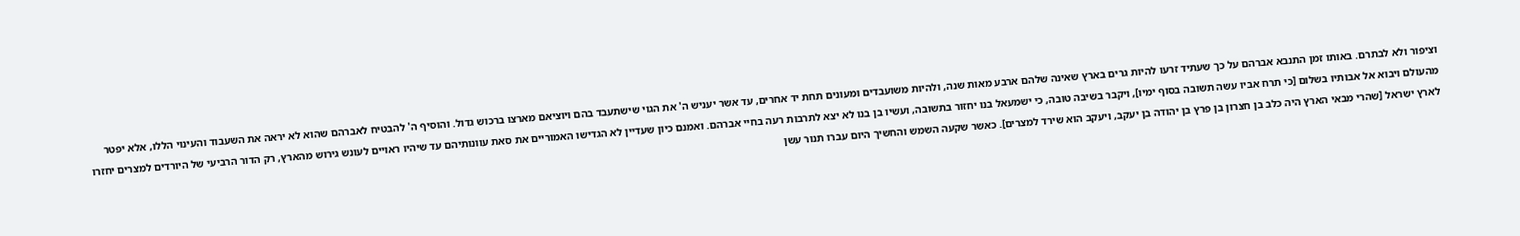וציפור ולא לבתרם. באותו זמן התנבא אברהם על כך שעתיד זרעו להיות גרים בארץ שאינה שלהם ארבע מאות שנה, ולהיות משועבדים ומעונים תחת יד אחרים, עד אשר יעניש ה' את הגוי שישתעבד בהם ויוציאם מארצו ברכוש גדול. והוסיף ה' להבטיח לאברהם שהוא לא יראה את השעבוד והעינוי הללו, אלא יפטר מהעולם ויבוא אל אבותיו בשלום [כי תרח אביו עשה תשובה בסוף ימיו], ויקבר בשיבה טובה, כי ישמעאל בנו יחזור בתשובה, ועשיו בן בנו לא יצא לתרבות רעה בחיי אברהם. ואמנם כיון שעדיין לא הגדישו האמוריים את סאת עוונותיהם עד שיהיו ראויים לעונש גירוש מהארץ, רק הדור הרביעי של היורדים למצרים יחזרו לארץ ישראל [שהרי מבאי הארץ היה כלב בן חצרון בן פרץ בן יהודה בן יעקב, ויעקב הוא שירד למצרים]. כאשר שקעה השמש והחשיך היום עברו תנור עשן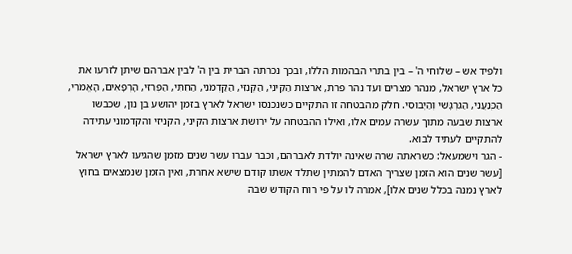ולפיד אש – שלוחי ה' – בין בתרי הבהמות הללו, ובכך נכרתה הברית בין ה' לבין אברהם שיתן לזרעו את כל ארץ ישראל, מנהר מצרים ועד נהר פרת, ארצות הַקֵּינִי, הַקְּנִזִּי, הַקַּדְמֹנִי, הַחִתִּי, הַפְּרִזִּי, הָרְפָאִים, הָאֱמֹרִי, הַכְּנַעֲנִי, הַגִּרְגָּשִׁי וְהַיְבוּסִי. חלק מהבטחה זו התקיים כשנכנסו ישראל לארץ בזמן יהושע בן נון, שכבשו ארצות שבעה מתוך עשרה עמים אלו, ואילו ההבטחה על ירושת ארצות הקיני, הקניזי והקדמוני עתידה להתקיים לעתיד לבוא.
- הגר וישמעאל: כשראתה שרה שאינה יולדת לאברהם, וכבר עברו עשר שנים מזמן שהגיעו לארץ ישראל [עשר שנים הוא הזמן שצריך האדם להמתין שתלד אשתו קודם שישא אחרת, ואין הזמן שנמצאים בחוץ לארץ נמנה בכלל שנים אלו], אמרה לו על פי רוח הקודש שבה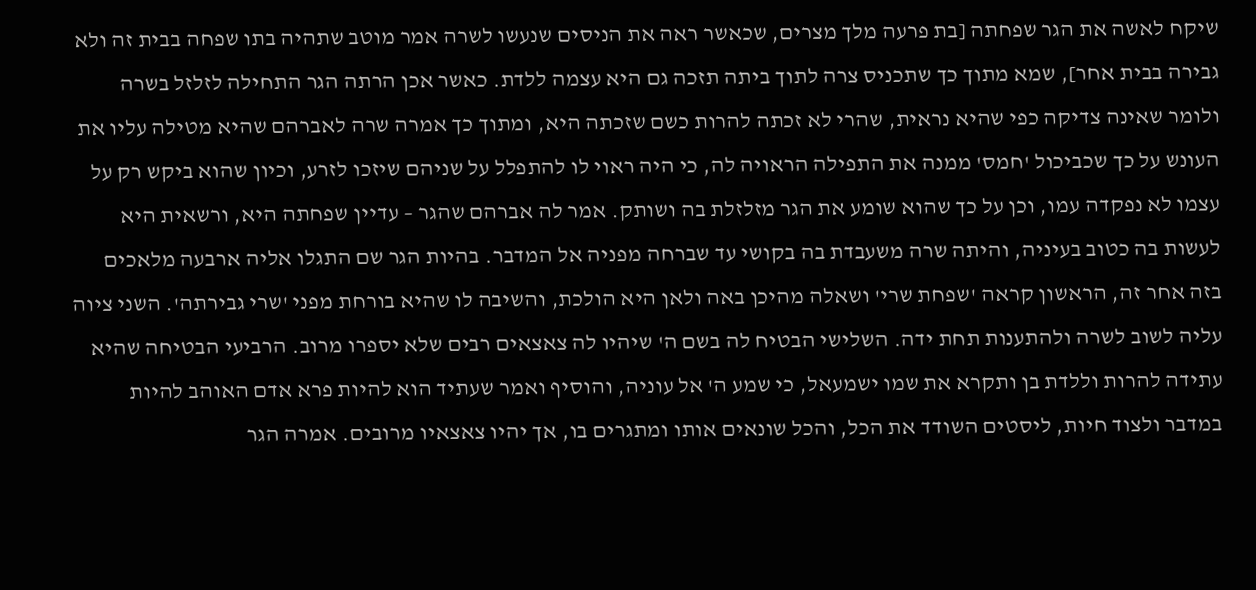שיקח לאשה את הגר שפחתה [בת פרעה מלך מצרים, שכאשר ראה את הניסים שנעשו לשרה אמר מוטב שתהיה בתו שפחה בבית זה ולא גבירה בבית אחר], שמא מתוך כך שתכניס צרה לתוך ביתה תזכה גם היא עצמה ללדת. כאשר אכן הרתה הגר התחילה לזלזל בשרה ולומר שאינה צדיקה כפי שהיא נראית, שהרי לא זכתה להרות כשם שזכתה היא, ומתוך כך אמרה שרה לאברהם שהיא מטילה עליו את העונש על כך שכביכול 'חמס' ממנה את התפילה הראויה לה, כי היה ראוי לו להתפלל על שניהם שיזכו לזרע, וכיון שהוא ביקש רק על עצמו לא נפקדה עמו, וכן על כך שהוא שומע את הגר מזלזלת בה ושותק. אמר לה אברהם שהגר – עדיין שפחתה היא, ורשאית היא לעשות בה כטוב בעיניה, והיתה שרה משעבדת בה בקושי עד שברחה מפניה אל המדבר. בהיות הגר שם התגלו אליה ארבעה מלאכים בזה אחר זה, הראשון קראה 'שפחת שרי' ושאלה מהיכן באה ולאן היא הולכת, והשיבה לו שהיא בורחת מפני 'שרי גבירתה'. השני ציוה עליה לשוב לשרה ולהתענות תחת ידה. השלישי הבטיח לה בשם ה' שיהיו לה צאצאים רבים שלא יספרו מרוב. הרביעי הבטיחה שהיא עתידה להרות וללדת בן ותקרא את שמו ישמעאל, כי שמע ה' אל עוניה, והוסיף ואמר שעתיד הוא להיות פרא אדם האוהב להיות במדבר ולצוד חיות, ליסטים השודד את הכל, והכל שונאים אותו ומתגרים בו, אך יהיו צאצאיו מרובים. אמרה הגר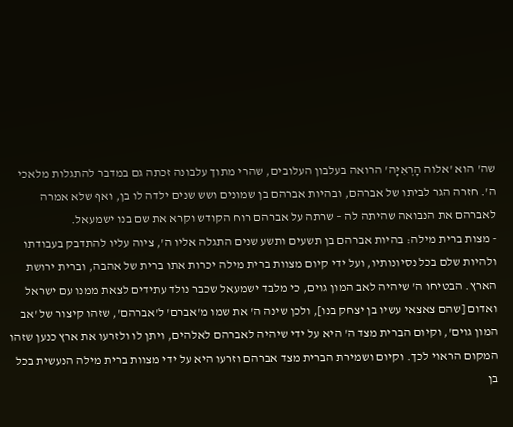שה' הוא 'אלוה הָרְאִיָּה' הרואה בעלבון העלובים, שהרי מתוך עלבונה זכתה גם במדבר להתגלות מלאכי ה'. חזרה הגר לביתו של אברהם, ובהיות אברהם בן שמונים ושש שנים ילדה לו בן, ואף שלא אמרה לאברהם את הנבואה שהיתה לה – שרתה על אברהם רוח הקודש וקרא את שם בנו ישמעאל.
- מצות ברית מילה: בהיות אברהם בן תשעים ותשע שנים התגלה אליו ה', ציוה עליו להתדבק בעבודתו ולהיות שלם בכל נסיונותיו, ועל ידי קיום מצוות ברית מילה יכרות אתו ברית של אהבה, וברית ירושת הארץ. הבטיחו ה' שיהיה לאב המון גוים, כי מלבד ישמעאל שכבר נולד עתידים לצאת ממנו עם ישראל ואדום [שהם צאצאי עשיו בן יצחק בנו], ולכן שינה ה' את שמו מ'אברם' ל'אברהם', שזהו קיצור של 'אב המון גוים', וקיום הברית מצד ה' היא על ידי שיהיה לאברהם לאלהים, ויתן לו ולזרעו את ארץ כנען שזהו המקום הראוי לכך. וקיום ושמירת הברית מצד אברהם וזרעו היא על ידי מצוות ברית מילה הנעשית בכל בן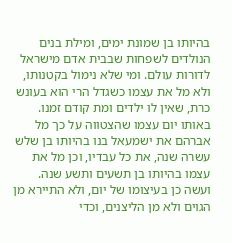בהיותו בן שמונת ימים, ומילת בנים הנולדים לשפחות שבבית אדם מישראל לדורות עולם. ומי שלא נימול בקטנותו, ולא מל את עצמו כשגדל הרי הוא בעונש כרת, שאין לו ילדים ומת קודם זמנו.
באותו יום עצמו שהצטווה על כך מל אברהם את ישמעאל בנו בהיותו בן שלש עשרה שנה, את כל עבדיו, וכן מל את עצמו בהיותו בן תשעים ותשע שנה. ועשה כן בעיצומו של יום, ולא התיירא מן הגוים ולא מן הליצנים, וכדי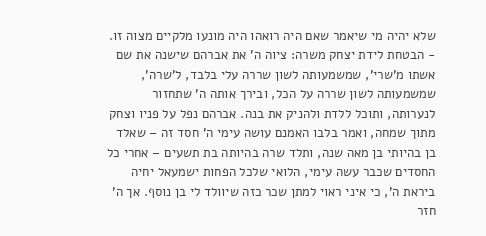שלא יהיה מי שיאמר שאם היה רואהו היה מונעו מלקיים מצוה זו. - הבטחת לידת יצחק משרה: ציוה ה' את אברהם שישנה את שם אשתו מ'שרי', שמשמעותה לשון שררה עלי בלבד, ל'שרה', שמשמעותה לשון שררה על הכל, ובירך אותה ה' שתחזור לנערותה, ותוכל ללדת ולהניק את בנה. אברהם נפל על פניו וצחק מתוך שמחה, ואמר בלבו האמנם עושה עימי ה' חסד זה – שאלד בן בהיותי בן מאה שנה, ותלד שרה בהיותה בת תשעים – אחרי כל החסדים שכבר עשה עימי, הלואי שלכל הפחות ישמעאל יחיה ביראת ה', כי איני ראוי למתן שכר כזה שיוולד לי בן נוסף. אך ה' חזר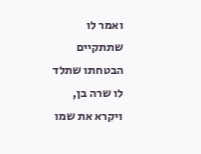ואמר לו שתתקיים הבטחתו שתלד לו שרה בן, ויקרא את שמו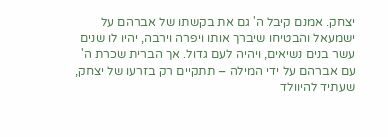יצחק. אמנם קיבל ה' גם את בקשתו של אברהם על ישמעאל והבטיחו שיברך אותו ויפרה וירבה, יהיו לו שנים עשר בנים נשיאים, ויהיה לעם גדול. אך הברית שכרת ה' עם אברהם על ידי המילה – תתקיים רק בזרעו של יצחק, שעתיד להיוולד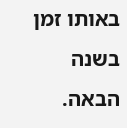באותו זמן בשנה הבאה.